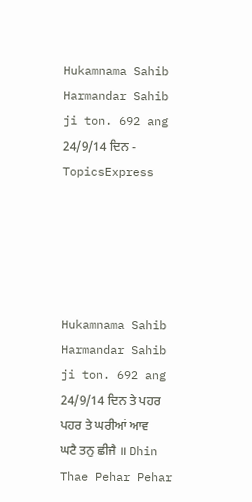Hukamnama Sahib Harmandar Sahib ji ton. 692 ang 24/9/14 ਦਿਨ - TopicsExpress





Hukamnama Sahib Harmandar Sahib ji ton. 692 ang 24/9/14 ਦਿਨ ਤੇ ਪਹਰ ਪਹਰ ਤੇ ਘਰੀਆਂ ਆਵ ਘਟੈ ਤਨੁ ਛੀਜੈ ॥ Dhin Thae Pehar Pehar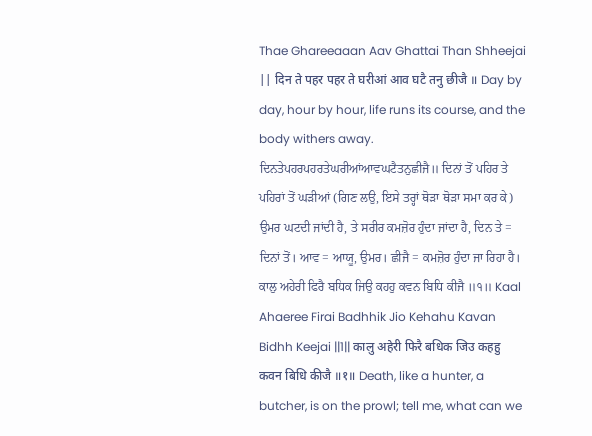Thae Ghareeaaan Aav Ghattai Than Shheejai || दिन ते पहर पहर ते घरीआं आव घटै तनु छीजै ॥ Day by day, hour by hour, life runs its course, and the body withers away. ਦਿਨਤੇਪਹਰਪਹਰਤੇਘਰੀਆਂਆਵਘਟੈਤਨੁਛੀਜੈ॥ ਦਿਨਾਂ ਤੋਂ ਪਹਿਰ ਤੇ ਪਹਿਰਾਂ ਤੋਂ ਘੜੀਆਂ (ਗਿਣ ਲਉ, ਇਸੇ ਤਰ੍ਹਾਂ ਥੋੜਾ ਥੋੜਾ ਸਮਾ ਕਰ ਕੇ) ਉਮਰ ਘਟਦੀ ਜਾਂਦੀ ਹੈ, ਤੇ ਸਰੀਰ ਕਮਜ਼ੋਰ ਹੁੰਦਾ ਜਾਂਦਾ ਹੈ, ਦਿਨ ਤੇ = ਦਿਨਾਂ ਤੋਂ। ਆਵ = ਆਯੂ, ਉਮਰ। ਛੀਜੈ = ਕਮਜ਼ੋਰ ਹੁੰਦਾ ਜਾ ਰਿਹਾ ਹੈ। ਕਾਲੁ ਅਹੇਰੀ ਫਿਰੈ ਬਧਿਕ ਜਿਉ ਕਹਹੁ ਕਵਨ ਬਿਧਿ ਕੀਜੈ ॥੧॥ Kaal Ahaeree Firai Badhhik Jio Kehahu Kavan Bidhh Keejai ||1|| कालु अहेरी फिरै बधिक जिउ कहहु कवन बिधि कीजै ॥१॥ Death, like a hunter, a butcher, is on the prowl; tell me, what can we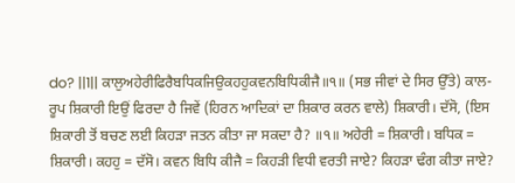do? ||1|| ਕਾਲੁਅਹੇਰੀਫਿਰੈਬਧਿਕਜਿਉਕਹਹੁਕਵਨਬਿਧਿਕੀਜੈ॥੧॥ (ਸਭ ਜੀਵਾਂ ਦੇ ਸਿਰ ਉੱਤੇ) ਕਾਲ-ਰੂਪ ਸ਼ਿਕਾਰੀ ਇਉਂ ਫਿਰਦਾ ਹੈ ਜਿਵੇਂ (ਹਿਰਨ ਆਦਿਕਾਂ ਦਾ ਸ਼ਿਕਾਰ ਕਰਨ ਵਾਲੇ) ਸ਼ਿਕਾਰੀ। ਦੱਸੋ, (ਇਸ ਸ਼ਿਕਾਰੀ ਤੋਂ ਬਚਣ ਲਈ ਕਿਹੜਾ ਜਤਨ ਕੀਤਾ ਜਾ ਸਕਦਾ ਹੈ? ॥੧॥ ਅਹੇਰੀ = ਸ਼ਿਕਾਰੀ। ਬਧਿਕ = ਸ਼ਿਕਾਰੀ। ਕਹਹੁ = ਦੱਸੋ। ਕਵਨ ਬਿਧਿ ਕੀਜੈ = ਕਿਹੜੀ ਵਿਧੀ ਵਰਤੀ ਜਾਏ? ਕਿਹੜਾ ਢੰਗ ਕੀਤਾ ਜਾਏ?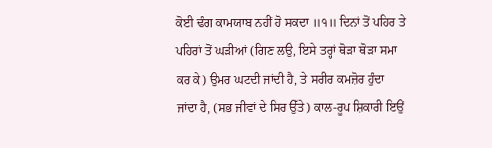ਕੋਈ ਢੰਗ ਕਾਮਯਾਬ ਨਹੀਂ ਹੋ ਸਕਦਾ ॥੧॥ ਦਿਨਾਂ ਤੋਂ ਪਹਿਰ ਤੇ ਪਹਿਰਾਂ ਤੋਂ ਘੜੀਆਂ (ਗਿਣ ਲਉ, ਇਸੇ ਤਰ੍ਹਾਂ ਥੋੜਾ ਥੋੜਾ ਸਮਾ ਕਰ ਕੇ) ਉਮਰ ਘਟਦੀ ਜਾਂਦੀ ਹੈ, ਤੇ ਸਰੀਰ ਕਮਜ਼ੋਰ ਹੁੰਦਾ ਜਾਂਦਾ ਹੈ, (ਸਭ ਜੀਵਾਂ ਦੇ ਸਿਰ ਉੱਤੇ) ਕਾਲ-ਰੂਪ ਸ਼ਿਕਾਰੀ ਇਉਂ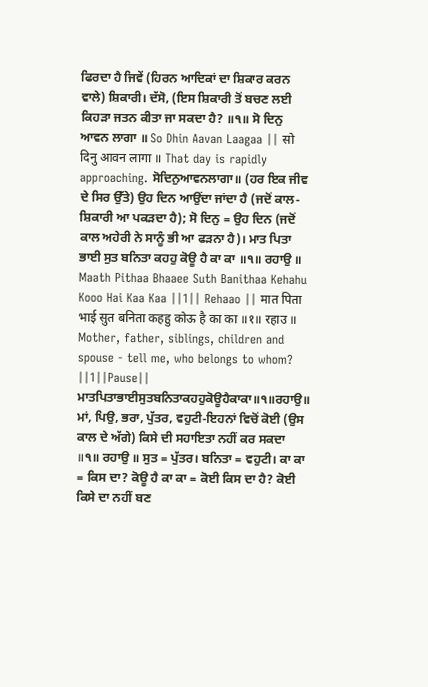ਫਿਰਦਾ ਹੈ ਜਿਵੇਂ (ਹਿਰਨ ਆਦਿਕਾਂ ਦਾ ਸ਼ਿਕਾਰ ਕਰਨ ਵਾਲੇ) ਸ਼ਿਕਾਰੀ। ਦੱਸੋ, (ਇਸ ਸ਼ਿਕਾਰੀ ਤੋਂ ਬਚਣ ਲਈ ਕਿਹੜਾ ਜਤਨ ਕੀਤਾ ਜਾ ਸਕਦਾ ਹੈ? ॥੧॥ ਸੋ ਦਿਨੁ ਆਵਨ ਲਾਗਾ ॥ So Dhin Aavan Laagaa || सो दिनु आवन लागा ॥ That day is rapidly approaching. ਸੋਦਿਨੁਆਵਨਲਾਗਾ॥ (ਹਰ ਇਕ ਜੀਵ ਦੇ ਸਿਰ ਉੱਤੇ) ਉਹ ਦਿਨ ਆਉਂਦਾ ਜਾਂਦਾ ਹੈ (ਜਦੋਂ ਕਾਲ-ਸ਼ਿਕਾਰੀ ਆ ਪਕੜਦਾ ਹੈ); ਸੋ ਦਿਨੁ = ਉਹ ਦਿਨ (ਜਦੋਂ ਕਾਲ ਅਹੇਰੀ ਨੇ ਸਾਨੂੰ ਭੀ ਆ ਫੜਨਾ ਹੈ)। ਮਾਤ ਪਿਤਾ ਭਾਈ ਸੁਤ ਬਨਿਤਾ ਕਹਹੁ ਕੋਊ ਹੈ ਕਾ ਕਾ ॥੧॥ ਰਹਾਉ ॥ Maath Pithaa Bhaaee Suth Banithaa Kehahu Kooo Hai Kaa Kaa ||1|| Rehaao || मात पिता भाई सुत बनिता कहहु कोऊ है का का ॥१॥ रहाउ ॥ Mother, father, siblings, children and spouse - tell me, who belongs to whom? ||1||Pause|| ਮਾਤਪਿਤਾਭਾਈਸੁਤਬਨਿਤਾਕਹਹੁਕੋਊਹੈਕਾਕਾ॥੧॥ਰਹਾਉ॥ ਮਾਂ, ਪਿਉ, ਭਰਾ, ਪੁੱਤਰ, ਵਹੁਟੀ-ਇਹਨਾਂ ਵਿਚੋਂ ਕੋਈ (ਉਸ ਕਾਲ ਦੇ ਅੱਗੇ) ਕਿਸੇ ਦੀ ਸਹਾਇਤਾ ਨਹੀਂ ਕਰ ਸਕਦਾ ॥੧॥ ਰਹਾਉ ॥ ਸੁਤ = ਪੁੱਤਰ। ਬਨਿਤਾ = ਵਹੁਟੀ। ਕਾ ਕਾ = ਕਿਸ ਦਾ? ਕੋਊ ਹੈ ਕਾ ਕਾ = ਕੋਈ ਕਿਸ ਦਾ ਹੈ? ਕੋਈ ਕਿਸੇ ਦਾ ਨਹੀਂ ਬਣ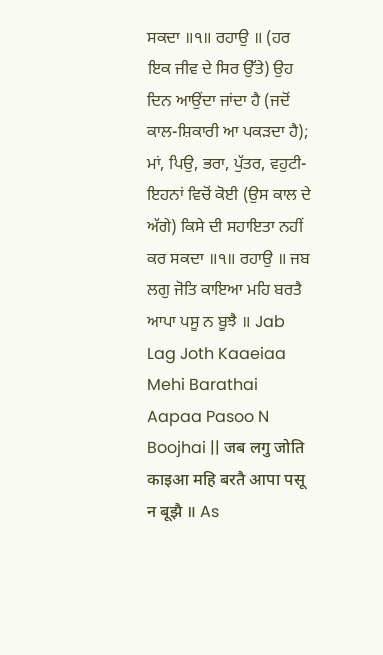ਸਕਦਾ ॥੧॥ ਰਹਾਉ ॥ (ਹਰ ਇਕ ਜੀਵ ਦੇ ਸਿਰ ਉੱਤੇ) ਉਹ ਦਿਨ ਆਉਂਦਾ ਜਾਂਦਾ ਹੈ (ਜਦੋਂ ਕਾਲ-ਸ਼ਿਕਾਰੀ ਆ ਪਕੜਦਾ ਹੈ); ਮਾਂ, ਪਿਉ, ਭਰਾ, ਪੁੱਤਰ, ਵਹੁਟੀ-ਇਹਨਾਂ ਵਿਚੋਂ ਕੋਈ (ਉਸ ਕਾਲ ਦੇ ਅੱਗੇ) ਕਿਸੇ ਦੀ ਸਹਾਇਤਾ ਨਹੀਂ ਕਰ ਸਕਦਾ ॥੧॥ ਰਹਾਉ ॥ ਜਬ ਲਗੁ ਜੋਤਿ ਕਾਇਆ ਮਹਿ ਬਰਤੈ ਆਪਾ ਪਸੂ ਨ ਬੂਝੈ ॥ Jab Lag Joth Kaaeiaa Mehi Barathai Aapaa Pasoo N Boojhai || जब लगु जोति काइआ महि बरतै आपा पसू न बूझै ॥ As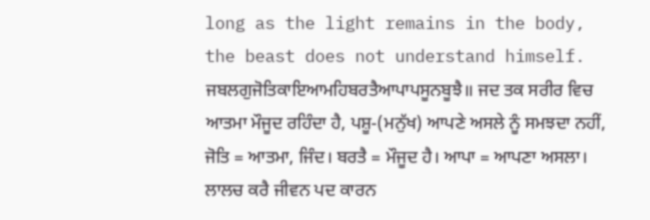long as the light remains in the body, the beast does not understand himself. ਜਬਲਗੁਜੋਤਿਕਾਇਆਮਹਿਬਰਤੈਆਪਾਪਸੂਨਬੂਝੈ॥ ਜਦ ਤਕ ਸਰੀਰ ਵਿਚ ਆਤਮਾ ਮੌਜੂਦ ਰਹਿੰਦਾ ਹੈ, ਪਸ਼ੂ-(ਮਨੁੱਖ) ਆਪਣੇ ਅਸਲੇ ਨੂੰ ਸਮਝਦਾ ਨਹੀਂ, ਜੋਤਿ = ਆਤਮਾ, ਜਿੰਦ। ਬਰਤੈ = ਮੌਜੂਦ ਹੈ। ਆਪਾ = ਆਪਣਾ ਅਸਲਾ। ਲਾਲਚ ਕਰੈ ਜੀਵਨ ਪਦ ਕਾਰਨ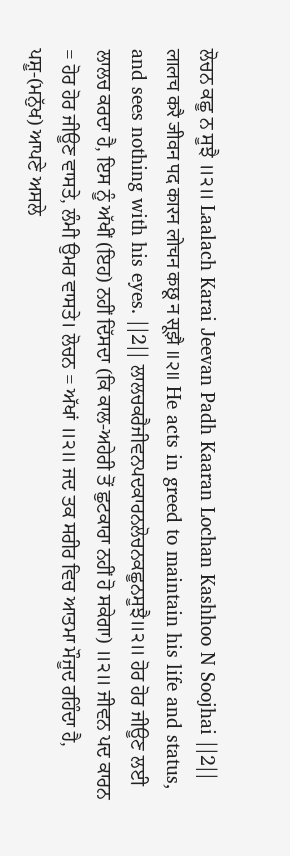ਲੋਚਨ ਕਛੂ ਨ ਸੂਝੈ ॥੨॥ Laalach Karai Jeevan Padh Kaaran Lochan Kashhoo N Soojhai ||2|| लालच करै जीवन पद कारन लोचन कछू न सूझै ॥२॥ He acts in greed to maintain his life and status, and sees nothing with his eyes. ||2|| ਲਾਲਚਕਰੈਜੀਵਨਪਦਕਾਰਨਲੋਚਨਕਛੂਨਸੂਝੈ॥੨॥ ਹੋਰ ਹੋਰ ਜੀਊਣ ਲਈ ਲਾਲਚ ਕਰਦਾ ਹੈ, ਇਸ ਨੂੰ ਅੱਖੀਂ (ਇਹ) ਨਹੀਂ ਦਿੱਸਦਾ (ਕਿ ਕਾਲ-ਅਹੇਰੀ ਤੋਂ ਛੁਟਕਾਰਾ ਨਹੀਂ ਹੋ ਸਕੇਗਾ) ॥੨॥ ਜੀਵਨ ਪਦ ਕਾਰਨ = ਹੋਰ ਹੋਰ ਜੀਊਣ ਵਾਸਤੇ, ਲੰਮੀ ਉਮਰ ਵਾਸਤੇ। ਲੋਚਨ = ਅੱਖਾਂ ॥੨॥ ਜਦ ਤਕ ਸਰੀਰ ਵਿਚ ਆਤਮਾ ਮੌਜੂਦ ਰਹਿੰਦਾ ਹੈ, ਪਸ਼ੂ-(ਮਨੁੱਖ) ਆਪਣੇ ਅਸਲੇ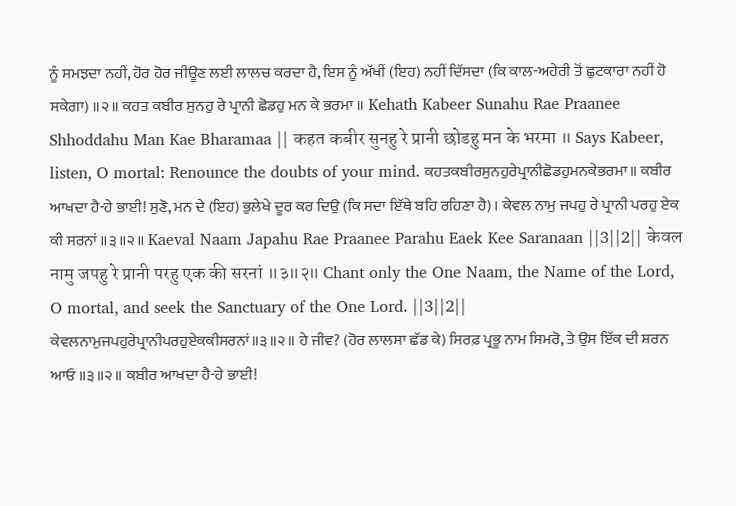ਨੂੰ ਸਮਝਦਾ ਨਹੀਂ, ਹੋਰ ਹੋਰ ਜੀਊਣ ਲਈ ਲਾਲਚ ਕਰਦਾ ਹੈ, ਇਸ ਨੂੰ ਅੱਖੀਂ (ਇਹ) ਨਹੀਂ ਦਿੱਸਦਾ (ਕਿ ਕਾਲ-ਅਹੇਰੀ ਤੋਂ ਛੁਟਕਾਰਾ ਨਹੀਂ ਹੋ ਸਕੇਗਾ) ॥੨॥ ਕਹਤ ਕਬੀਰ ਸੁਨਹੁ ਰੇ ਪ੍ਰਾਨੀ ਛੋਡਹੁ ਮਨ ਕੇ ਭਰਮਾ ॥ Kehath Kabeer Sunahu Rae Praanee Shhoddahu Man Kae Bharamaa || कहत कबीर सुनहु रे प्रानी छोडहु मन के भरमा ॥ Says Kabeer, listen, O mortal: Renounce the doubts of your mind. ਕਹਤਕਬੀਰਸੁਨਹੁਰੇਪ੍ਰਾਨੀਛੋਡਹੁਮਨਕੇਭਰਮਾ॥ ਕਬੀਰ ਆਖਦਾ ਹੈ-ਹੇ ਭਾਈ! ਸੁਣੋ, ਮਨ ਦੇ (ਇਹ) ਭੁਲੇਖੇ ਦੂਰ ਕਰ ਦਿਉ (ਕਿ ਸਦਾ ਇੱਥੇ ਬਹਿ ਰਹਿਣਾ ਹੈ)। ਕੇਵਲ ਨਾਮੁ ਜਪਹੁ ਰੇ ਪ੍ਰਾਨੀ ਪਰਹੁ ਏਕ ਕੀ ਸਰਨਾਂ ॥੩॥੨॥ Kaeval Naam Japahu Rae Praanee Parahu Eaek Kee Saranaan ||3||2|| केवल नामु जपहु रे प्रानी परहु एक की सरनां ॥३॥२॥ Chant only the One Naam, the Name of the Lord, O mortal, and seek the Sanctuary of the One Lord. ||3||2|| ਕੇਵਲਨਾਮੁਜਪਹੁਰੇਪ੍ਰਾਨੀਪਰਹੁਏਕਕੀਸਰਨਾਂ॥੩॥੨॥ ਹੇ ਜੀਵ? (ਹੋਰ ਲਾਲਸਾ ਛੱਡ ਕੇ) ਸਿਰਫ਼ ਪ੍ਰਭੂ ਨਾਮ ਸਿਮਰੋ, ਤੇ ਉਸ ਇੱਕ ਦੀ ਸ਼ਰਨ ਆਓ ॥੩॥੨॥ ਕਬੀਰ ਆਖਦਾ ਹੈ-ਹੇ ਭਾਈ!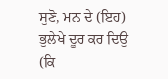ਸੁਣੋ, ਮਨ ਦੇ (ਇਹ) ਭੁਲੇਖੇ ਦੂਰ ਕਰ ਦਿਉ (ਕਿ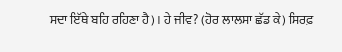ਸਦਾ ਇੱਥੇ ਬਹਿ ਰਹਿਣਾ ਹੈ)। ਹੇ ਜੀਵ? (ਹੋਰ ਲਾਲਸਾ ਛੱਡ ਕੇ) ਸਿਰਫ਼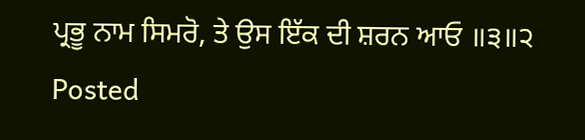ਪ੍ਰਭੂ ਨਾਮ ਸਿਮਰੋ, ਤੇ ਉਸ ਇੱਕ ਦੀ ਸ਼ਰਨ ਆਓ ॥੩॥੨
Posted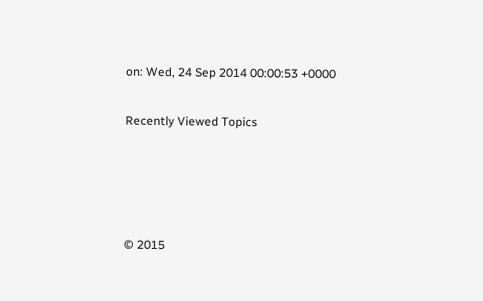on: Wed, 24 Sep 2014 00:00:53 +0000

Recently Viewed Topics




© 2015